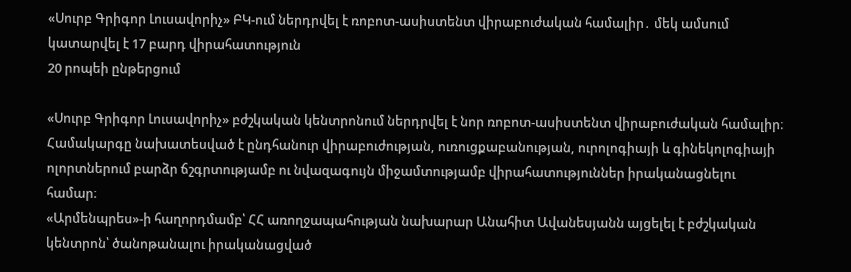«Սուրբ Գրիգոր Լուսավորիչ» ԲԿ-ում ներդրվել է ռոբոտ-ասիստենտ վիրաբուժական համալիր․ մեկ ամսում կատարվել է 17 բարդ վիրահատություն
20 րոպեի ընթերցում

«Սուրբ Գրիգոր Լուսավորիչ» բժշկական կենտրոնում ներդրվել է նոր ռոբոտ-ասիստենտ վիրաբուժական համալիր։ Համակարգը նախատեսված է ընդհանուր վիրաբուժության, ուռուցքաբանության, ուրոլոգիայի և գինեկոլոգիայի ոլորտներում բարձր ճշգրտությամբ ու նվազագույն միջամտությամբ վիրահատություններ իրականացնելու համար։
«Արմենպրես»-ի հաղորդմամբ՝ ՀՀ առողջապահության նախարար Անահիտ Ավանեսյանն այցելել է բժշկական կենտրոն՝ ծանոթանալու իրականացված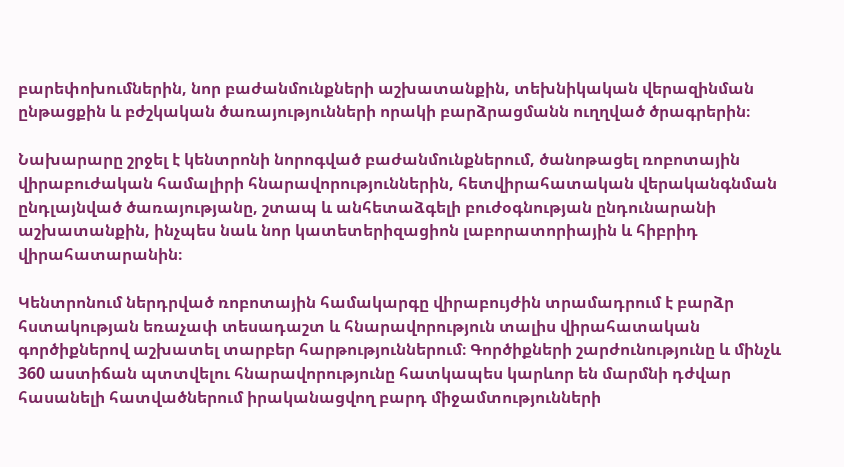բարեփոխումներին, նոր բաժանմունքների աշխատանքին, տեխնիկական վերազինման ընթացքին և բժշկական ծառայությունների որակի բարձրացմանն ուղղված ծրագրերին։

Նախարարը շրջել է կենտրոնի նորոգված բաժանմունքներում, ծանոթացել ռոբոտային վիրաբուժական համալիրի հնարավորություններին, հետվիրահատական վերականգնման ընդլայնված ծառայությանը, շտապ և անհետաձգելի բուժօգնության ընդունարանի աշխատանքին, ինչպես նաև նոր կատետերիզացիոն լաբորատորիային և հիբրիդ վիրահատարանին։

Կենտրոնում ներդրված ռոբոտային համակարգը վիրաբույժին տրամադրում է բարձր հստակության եռաչափ տեսադաշտ և հնարավորություն տալիս վիրահատական գործիքներով աշխատել տարբեր հարթություններում։ Գործիքների շարժունությունը և մինչև 360 աստիճան պտտվելու հնարավորությունը հատկապես կարևոր են մարմնի դժվար հասանելի հատվածներում իրականացվող բարդ միջամտությունների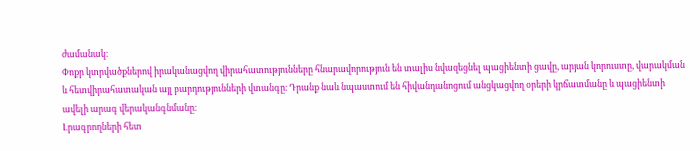ժամանակ։
Փոքր կտրվածքներով իրականացվող վիրահատությունները հնարավորություն են տալիս նվազեցնել պացիենտի ցավը, արյան կորուստը, վարակման և հետվիրահատական այլ բարդությունների վտանգը։ Դրանք նաև նպաստում են հիվանդանոցում անցկացվող օրերի կրճատմանը և պացիենտի ավելի արագ վերականգնմանը։
Լրագրողների հետ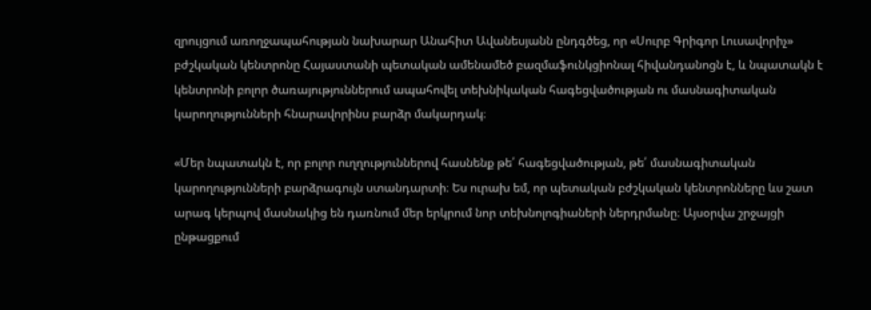զրույցում առողջապահության նախարար Անահիտ Ավանեսյանն ընդգծեց, որ «Սուրբ Գրիգոր Լուսավորիչ» բժշկական կենտրոնը Հայաստանի պետական ամենամեծ բազմաֆունկցիոնալ հիվանդանոցն է, և նպատակն է կենտրոնի բոլոր ծառայություններում ապահովել տեխնիկական հագեցվածության ու մասնագիտական կարողությունների հնարավորինս բարձր մակարդակ։

«Մեր նպատակն է, որ բոլոր ուղղություններով հասնենք թե՛ հագեցվածության, թե՛ մասնագիտական կարողությունների բարձրագույն ստանդարտի։ Ես ուրախ եմ, որ պետական բժշկական կենտրոնները ևս շատ արագ կերպով մասնակից են դառնում մեր երկրում նոր տեխնոլոգիաների ներդրմանը։ Այսօրվա շրջայցի ընթացքում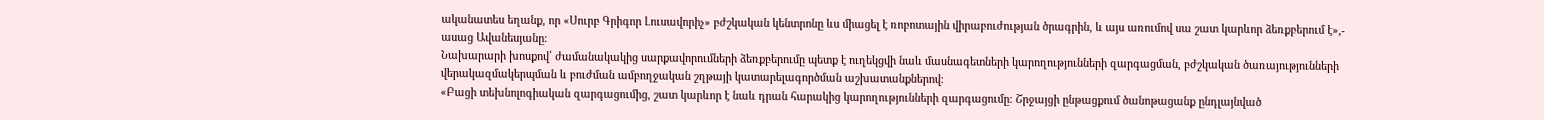ականատես եղանք, որ «Սուրբ Գրիգոր Լուսավորիչ» բժշկական կենտրոնը ևս միացել է ռոբոտային վիրաբուժության ծրագրին, և այս առումով սա շատ կարևոր ձեռքբերում է»,- ասաց Ավանեսյանը։
Նախարարի խոսքով՝ ժամանակակից սարքավորումների ձեռքբերումը պետք է ուղեկցվի նաև մասնագետների կարողությունների զարգացման, բժշկական ծառայությունների վերակազմակերպման և բուժման ամբողջական շղթայի կատարելագործման աշխատանքներով։
«Բացի տեխնոլոգիական զարգացումից, շատ կարևոր է նաև դրան հարակից կարողությունների զարգացումը։ Շրջայցի ընթացքում ծանոթացանք ընդլայնված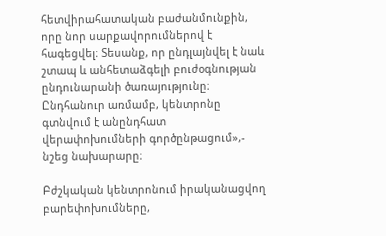հետվիրահատական բաժանմունքին, որը նոր սարքավորումներով է հագեցվել։ Տեսանք, որ ընդլայնվել է նաև շտապ և անհետաձգելի բուժօգնության ընդունարանի ծառայությունը։ Ընդհանուր առմամբ, կենտրոնը գտնվում է անընդհատ վերափոխումների գործընթացում»,- նշեց նախարարը։

Բժշկական կենտրոնում իրականացվող բարեփոխումները,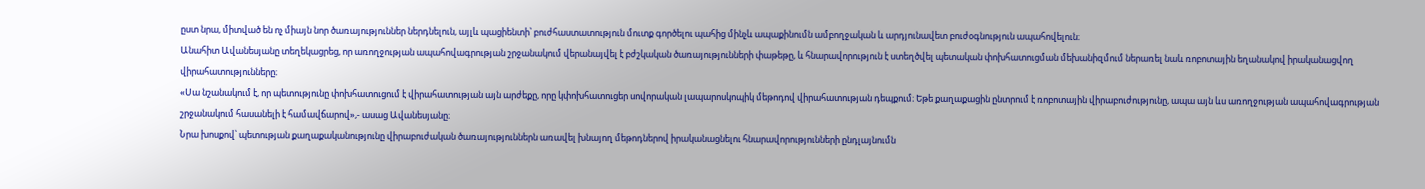ըստ նրա, միտված են ոչ միայն նոր ծառայություններ ներդնելուն, այլև պացիենտի՝ բուժհաստատություն մուտք գործելու պահից մինչև ապաքինումն ամբողջական և արդյունավետ բուժօգնություն ապահովելուն։
Անահիտ Ավանեսյանը տեղեկացրեց, որ առողջության ապահովագրության շրջանակում վերանայվել է բժշկական ծառայությունների փաթեթը, և հնարավորություն է ստեղծվել պետական փոխհատուցման մեխանիզմում ներառել նաև ռոբոտային եղանակով իրականացվող վիրահատությունները։
«Սա նշանակում է, որ պետությունը փոխհատուցում է վիրահատության այն արժեքը, որը կփոխհատուցեր սովորական լապարոսկոպիկ մեթոդով վիրահատության դեպքում։ Եթե քաղաքացին ընտրում է ռոբոտային վիրաբուժությունը, ապա այն ևս առողջության ապահովագրության շրջանակում հասանելի է համավճարով»,- ասաց Ավանեսյանը։
Նրա խոսքով՝ պետության քաղաքականությունը վիրաբուժական ծառայություններն առավել խնայող մեթոդներով իրականացնելու հնարավորությունների ընդլայնումն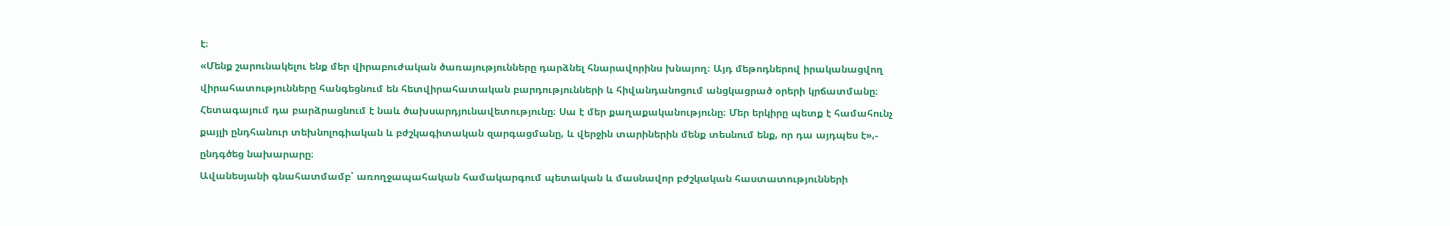է։
«Մենք շարունակելու ենք մեր վիրաբուժական ծառայությունները դարձնել հնարավորինս խնայող։ Այդ մեթոդներով իրականացվող վիրահատությունները հանգեցնում են հետվիրահատական բարդությունների և հիվանդանոցում անցկացրած օրերի կրճատմանը։ Հետագայում դա բարձրացնում է նաև ծախսարդյունավետությունը։ Սա է մեր քաղաքականությունը։ Մեր երկիրը պետք է համահունչ քայլի ընդհանուր տեխնոլոգիական և բժշկագիտական զարգացմանը, և վերջին տարիներին մենք տեսնում ենք, որ դա այդպես է»,- ընդգծեց նախարարը։
Ավանեսյանի գնահատմամբ՝ առողջապահական համակարգում պետական և մասնավոր բժշկական հաստատությունների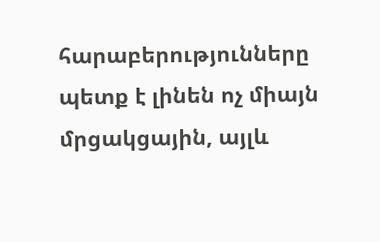հարաբերությունները պետք է լինեն ոչ միայն մրցակցային, այլև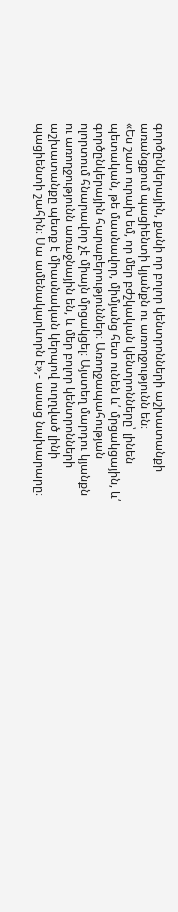գործընկերային, քանի որ բոլոր կենտրոնների աշխատանքի առանցքում պացիենտի կյանքն ու առողջությունն են։
«Ես շատ ուրախ եմ, որ մեր բժշկական կենտրոնները՝ լինեն պետական, թե մասնավոր, միմյանց հետ ունեն և՛ մրցակցային, և՛ գործընկերային հարաբերություններ։ Առողջապահության ոլորտում հնարավոր չէ միայն մրցակցել։ Այստեղ մարդու կյանքն ու առողջությունն առաջնային են, և մեր բոլոր կենտրոնների աշխատանքը պետք է միասնական կերպով ուղղված լինի պացիենտի շահին։ Սա ամենակարևորն է»,- ասաց նախարարը։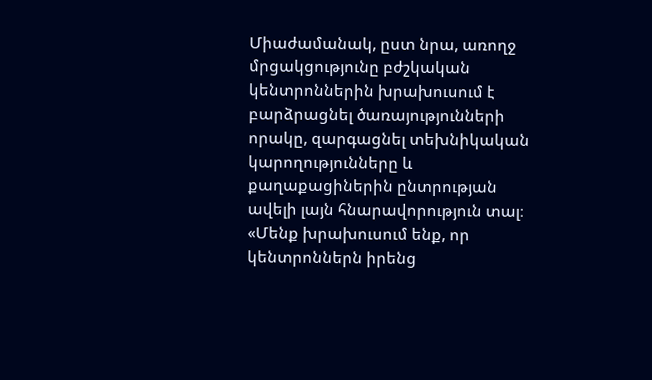Միաժամանակ, ըստ նրա, առողջ մրցակցությունը բժշկական կենտրոններին խրախուսում է բարձրացնել ծառայությունների որակը, զարգացնել տեխնիկական կարողությունները և քաղաքացիներին ընտրության ավելի լայն հնարավորություն տալ։
«Մենք խրախուսում ենք, որ կենտրոններն իրենց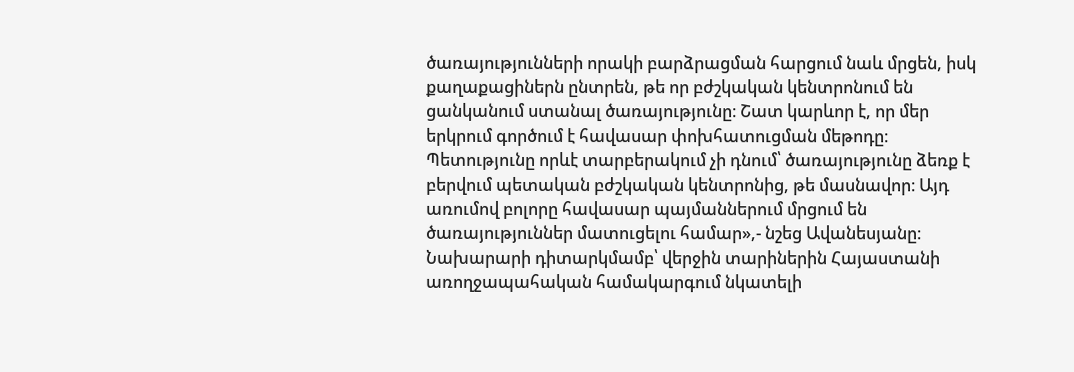ծառայությունների որակի բարձրացման հարցում նաև մրցեն, իսկ քաղաքացիներն ընտրեն, թե որ բժշկական կենտրոնում են ցանկանում ստանալ ծառայությունը։ Շատ կարևոր է, որ մեր երկրում գործում է հավասար փոխհատուցման մեթոդը։ Պետությունը որևէ տարբերակում չի դնում՝ ծառայությունը ձեռք է բերվում պետական բժշկական կենտրոնից, թե մասնավոր։ Այդ առումով բոլորը հավասար պայմաններում մրցում են ծառայություններ մատուցելու համար»,- նշեց Ավանեսյանը։
Նախարարի դիտարկմամբ՝ վերջին տարիներին Հայաստանի առողջապահական համակարգում նկատելի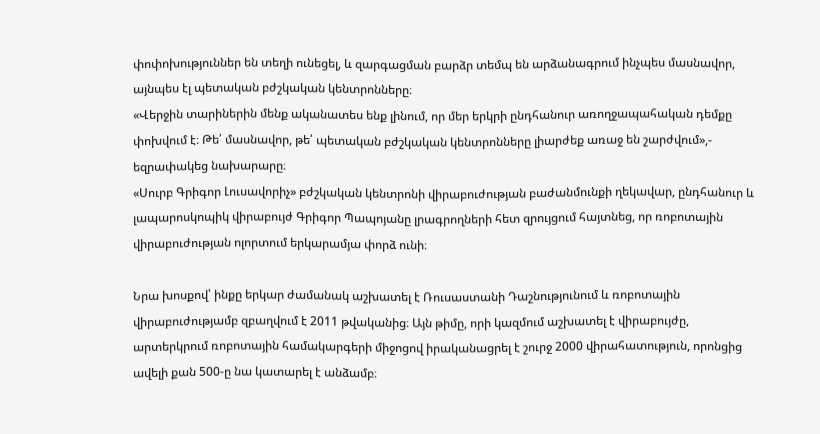փոփոխություններ են տեղի ունեցել, և զարգացման բարձր տեմպ են արձանագրում ինչպես մասնավոր, այնպես էլ պետական բժշկական կենտրոնները։
«Վերջին տարիներին մենք ականատես ենք լինում, որ մեր երկրի ընդհանուր առողջապահական դեմքը փոխվում է։ Թե՛ մասնավոր, թե՛ պետական բժշկական կենտրոնները լիարժեք առաջ են շարժվում»,- եզրափակեց նախարարը։
«Սուրբ Գրիգոր Լուսավորիչ» բժշկական կենտրոնի վիրաբուժության բաժանմունքի ղեկավար, ընդհանուր և լապարոսկոպիկ վիրաբույժ Գրիգոր Պապոյանը լրագրողների հետ զրույցում հայտնեց, որ ռոբոտային վիրաբուժության ոլորտում երկարամյա փորձ ունի։

Նրա խոսքով՝ ինքը երկար ժամանակ աշխատել է Ռուսաստանի Դաշնությունում և ռոբոտային վիրաբուժությամբ զբաղվում է 2011 թվականից։ Այն թիմը, որի կազմում աշխատել է վիրաբույժը, արտերկրում ռոբոտային համակարգերի միջոցով իրականացրել է շուրջ 2000 վիրահատություն, որոնցից ավելի քան 500-ը նա կատարել է անձամբ։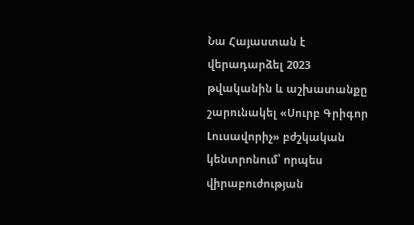Նա Հայաստան է վերադարձել 2023 թվականին և աշխատանքը շարունակել «Սուրբ Գրիգոր Լուսավորիչ» բժշկական կենտրոնում՝ որպես վիրաբուժության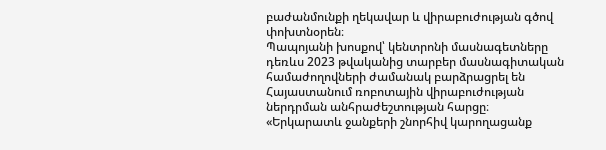բաժանմունքի ղեկավար և վիրաբուժության գծով փոխտնօրեն։
Պապոյանի խոսքով՝ կենտրոնի մասնագետները դեռևս 2023 թվականից տարբեր մասնագիտական համաժողովների ժամանակ բարձրացրել են Հայաստանում ռոբոտային վիրաբուժության ներդրման անհրաժեշտության հարցը։
«Երկարատև ջանքերի շնորհիվ կարողացանք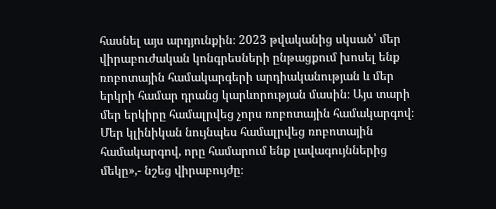հասնել այս արդյունքին։ 2023 թվականից սկսած՝ մեր վիրաբուժական կոնգրեսների ընթացքում խոսել ենք ռոբոտային համակարգերի արդիականության և մեր երկրի համար դրանց կարևորության մասին։ Այս տարի մեր երկիրը համալրվեց չորս ռոբոտային համակարգով։ Մեր կլինիկան նույնպես համալրվեց ռոբոտային համակարգով, որը համարում ենք լավագույններից մեկը»,- նշեց վիրաբույժը։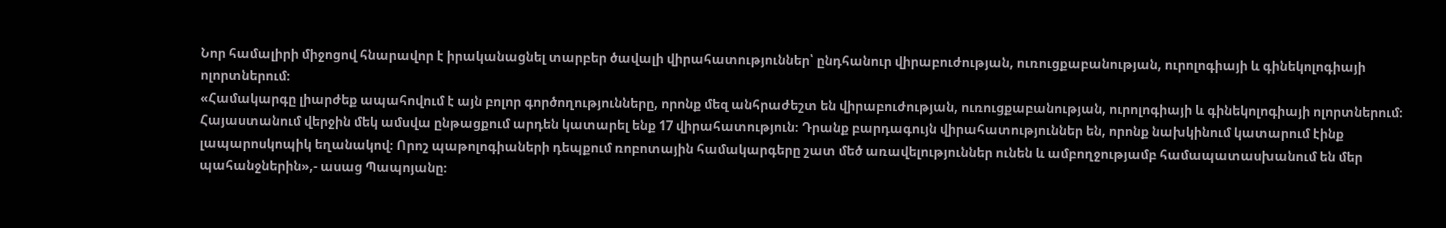Նոր համալիրի միջոցով հնարավոր է իրականացնել տարբեր ծավալի վիրահատություններ՝ ընդհանուր վիրաբուժության, ուռուցքաբանության, ուրոլոգիայի և գինեկոլոգիայի ոլորտներում։
«Համակարգը լիարժեք ապահովում է այն բոլոր գործողությունները, որոնք մեզ անհրաժեշտ են վիրաբուժության, ուռուցքաբանության, ուրոլոգիայի և գինեկոլոգիայի ոլորտներում։ Հայաստանում վերջին մեկ ամսվա ընթացքում արդեն կատարել ենք 17 վիրահատություն։ Դրանք բարդագույն վիրահատություններ են, որոնք նախկինում կատարում էինք լապարոսկոպիկ եղանակով։ Որոշ պաթոլոգիաների դեպքում ռոբոտային համակարգերը շատ մեծ առավելություններ ունեն և ամբողջությամբ համապատասխանում են մեր պահանջներին»,- ասաց Պապոյանը։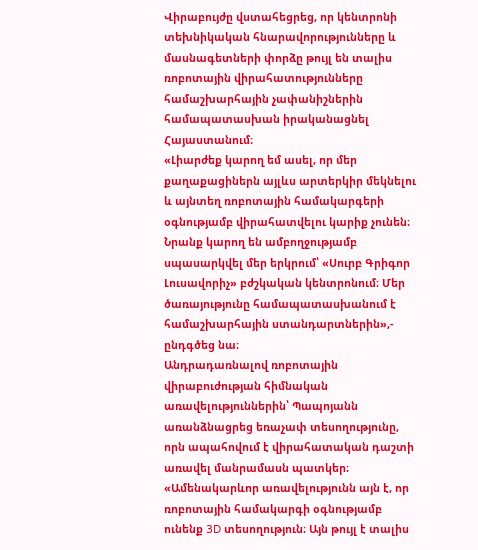Վիրաբույժը վստահեցրեց, որ կենտրոնի տեխնիկական հնարավորությունները և մասնագետների փորձը թույլ են տալիս ռոբոտային վիրահատությունները համաշխարհային չափանիշներին համապատասխան իրականացնել Հայաստանում։
«Լիարժեք կարող եմ ասել, որ մեր քաղաքացիներն այլևս արտերկիր մեկնելու և այնտեղ ռոբոտային համակարգերի օգնությամբ վիրահատվելու կարիք չունեն։ Նրանք կարող են ամբողջությամբ սպասարկվել մեր երկրում՝ «Սուրբ Գրիգոր Լուսավորիչ» բժշկական կենտրոնում։ Մեր ծառայությունը համապատասխանում է համաշխարհային ստանդարտներին»,- ընդգծեց նա։
Անդրադառնալով ռոբոտային վիրաբուժության հիմնական առավելություններին՝ Պապոյանն առանձնացրեց եռաչափ տեսողությունը, որն ապահովում է վիրահատական դաշտի առավել մանրամասն պատկեր։
«Ամենակարևոր առավելությունն այն է, որ ռոբոտային համակարգի օգնությամբ ունենք 3D տեսողություն։ Այն թույլ է տալիս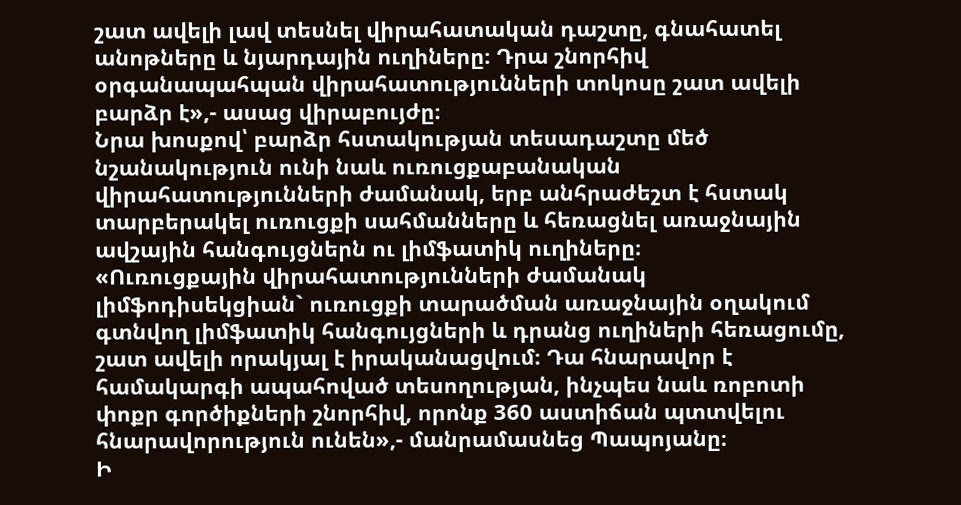շատ ավելի լավ տեսնել վիրահատական դաշտը, գնահատել անոթները և նյարդային ուղիները։ Դրա շնորհիվ օրգանապահպան վիրահատությունների տոկոսը շատ ավելի բարձր է»,- ասաց վիրաբույժը։
Նրա խոսքով՝ բարձր հստակության տեսադաշտը մեծ նշանակություն ունի նաև ուռուցքաբանական վիրահատությունների ժամանակ, երբ անհրաժեշտ է հստակ տարբերակել ուռուցքի սահմանները և հեռացնել առաջնային ավշային հանգույցներն ու լիմֆատիկ ուղիները։
«Ուռուցքային վիրահատությունների ժամանակ լիմֆոդիսեկցիան` ուռուցքի տարածման առաջնային օղակում գտնվող լիմֆատիկ հանգույցների և դրանց ուղիների հեռացումը, շատ ավելի որակյալ է իրականացվում։ Դա հնարավոր է համակարգի ապահոված տեսողության, ինչպես նաև ռոբոտի փոքր գործիքների շնորհիվ, որոնք 360 աստիճան պտտվելու հնարավորություն ունեն»,- մանրամասնեց Պապոյանը։
Ի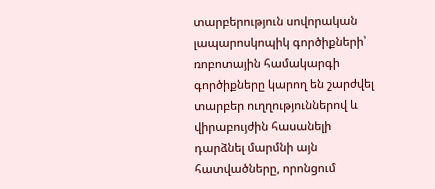տարբերություն սովորական լապարոսկոպիկ գործիքների՝ ռոբոտային համակարգի գործիքները կարող են շարժվել տարբեր ուղղություններով և վիրաբույժին հասանելի դարձնել մարմնի այն հատվածները, որոնցում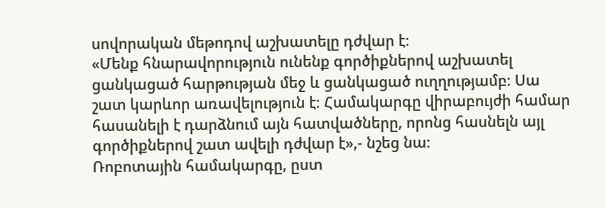սովորական մեթոդով աշխատելը դժվար է։
«Մենք հնարավորություն ունենք գործիքներով աշխատել ցանկացած հարթության մեջ և ցանկացած ուղղությամբ։ Սա շատ կարևոր առավելություն է։ Համակարգը վիրաբույժի համար հասանելի է դարձնում այն հատվածները, որոնց հասնելն այլ գործիքներով շատ ավելի դժվար է»,- նշեց նա։
Ռոբոտային համակարգը, ըստ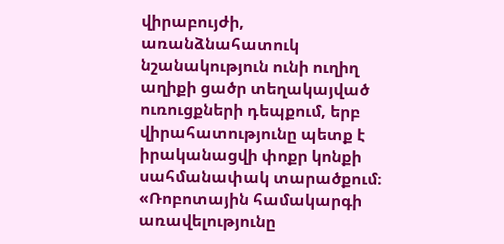վիրաբույժի, առանձնահատուկ նշանակություն ունի ուղիղ աղիքի ցածր տեղակայված ուռուցքների դեպքում, երբ վիրահատությունը պետք է իրականացվի փոքր կոնքի սահմանափակ տարածքում։
«Ռոբոտային համակարգի առավելությունը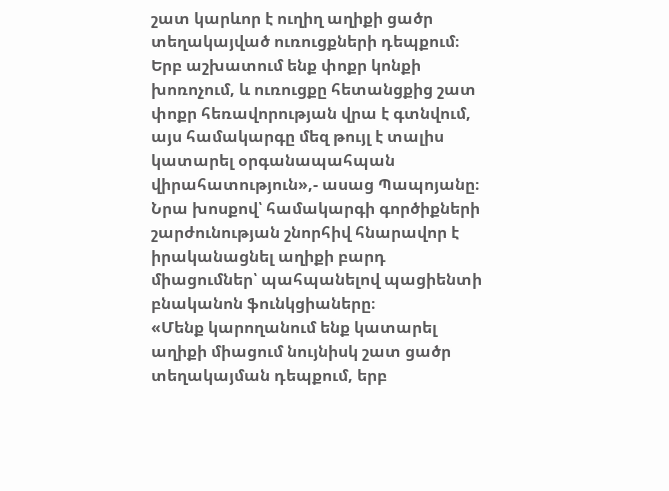շատ կարևոր է ուղիղ աղիքի ցածր տեղակայված ուռուցքների դեպքում։ Երբ աշխատում ենք փոքր կոնքի խոռոչում, և ուռուցքը հետանցքից շատ փոքր հեռավորության վրա է գտնվում, այս համակարգը մեզ թույլ է տալիս կատարել օրգանապահպան վիրահատություն»,- ասաց Պապոյանը։
Նրա խոսքով՝ համակարգի գործիքների շարժունության շնորհիվ հնարավոր է իրականացնել աղիքի բարդ միացումներ՝ պահպանելով պացիենտի բնականոն ֆունկցիաները։
«Մենք կարողանում ենք կատարել աղիքի միացում նույնիսկ շատ ցածր տեղակայման դեպքում, երբ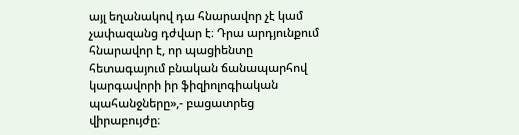այլ եղանակով դա հնարավոր չէ կամ չափազանց դժվար է։ Դրա արդյունքում հնարավոր է, որ պացիենտը հետագայում բնական ճանապարհով կարգավորի իր ֆիզիոլոգիական պահանջները»,- բացատրեց վիրաբույժը։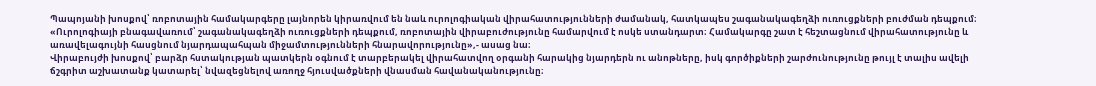Պապոյանի խոսքով՝ ռոբոտային համակարգերը լայնորեն կիրառվում են նաև ուրոլոգիական վիրահատությունների ժամանակ, հատկապես շագանակագեղձի ուռուցքների բուժման դեպքում։
«Ուրոլոգիայի բնագավառում՝ շագանակագեղձի ուռուցքների դեպքում, ռոբոտային վիրաբուժությունը համարվում է ոսկե ստանդարտ։ Համակարգը շատ է հեշտացնում վիրահատությունը և առավելագույնի հասցնում նյարդապահպան միջամտությունների հնարավորությունը»,- ասաց նա։
Վիրաբույժի խոսքով՝ բարձր հստակության պատկերն օգնում է տարբերակել վիրահատվող օրգանի հարակից նյարդերն ու անոթները, իսկ գործիքների շարժունությունը թույլ է տալիս ավելի ճշգրիտ աշխատանք կատարել՝ նվազեցնելով առողջ հյուսվածքների վնասման հավանականությունը։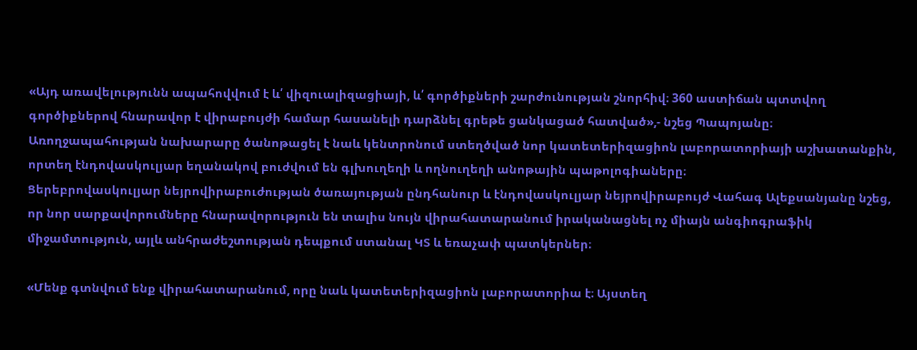«Այդ առավելությունն ապահովվում է և՛ վիզուալիզացիայի, և՛ գործիքների շարժունության շնորհիվ։ 360 աստիճան պտտվող գործիքներով հնարավոր է վիրաբույժի համար հասանելի դարձնել գրեթե ցանկացած հատված»,- նշեց Պապոյանը։
Առողջապահության նախարարը ծանոթացել է նաև կենտրոնում ստեղծված նոր կատետերիզացիոն լաբորատորիայի աշխատանքին, որտեղ էնդովասկուլյար եղանակով բուժվում են գլխուղեղի և ողնուղեղի անոթային պաթոլոգիաները։
Ցերեբրովասկուլյար նեյրովիրաբուժության ծառայության ընդհանուր և էնդովասկուլյար նեյրովիրաբույժ Վահագ Ալեքսանյանը նշեց, որ նոր սարքավորումները հնարավորություն են տալիս նույն վիրահատարանում իրականացնել ոչ միայն անգիոգրաֆիկ միջամտություն, այլև անհրաժեշտության դեպքում ստանալ ԿՏ և եռաչափ պատկերներ։

«Մենք գտնվում ենք վիրահատարանում, որը նաև կատետերիզացիոն լաբորատորիա է։ Այստեղ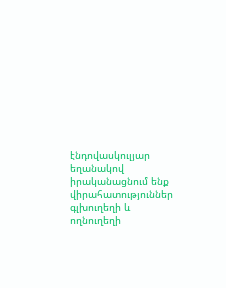էնդովասկուլյար եղանակով իրականացնում ենք վիրահատություններ գլխուղեղի և ողնուղեղի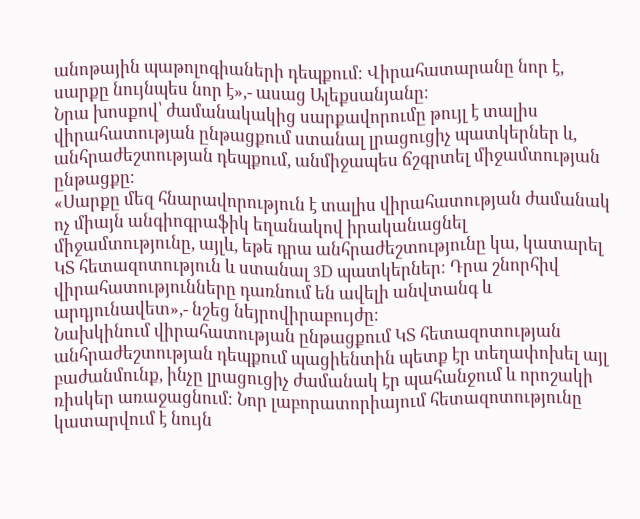անոթային պաթոլոգիաների դեպքում։ Վիրահատարանը նոր է, սարքը նույնպես նոր է»,- ասաց Ալեքսանյանը։
Նրա խոսքով՝ ժամանակակից սարքավորումը թույլ է տալիս վիրահատության ընթացքում ստանալ լրացուցիչ պատկերներ և, անհրաժեշտության դեպքում, անմիջապես ճշգրտել միջամտության ընթացքը։
«Սարքը մեզ հնարավորություն է տալիս վիրահատության ժամանակ ոչ միայն անգիոգրաֆիկ եղանակով իրականացնել միջամտությունը, այլև, եթե դրա անհրաժեշտությունը կա, կատարել ԿՏ հետազոտություն և ստանալ 3D պատկերներ։ Դրա շնորհիվ վիրահատությունները դառնում են ավելի անվտանգ և արդյունավետ»,- նշեց նեյրովիրաբույժը։
Նախկինում վիրահատության ընթացքում ԿՏ հետազոտության անհրաժեշտության դեպքում պացիենտին պետք էր տեղափոխել այլ բաժանմունք, ինչը լրացուցիչ ժամանակ էր պահանջում և որոշակի ռիսկեր առաջացնում։ Նոր լաբորատորիայում հետազոտությունը կատարվում է նույն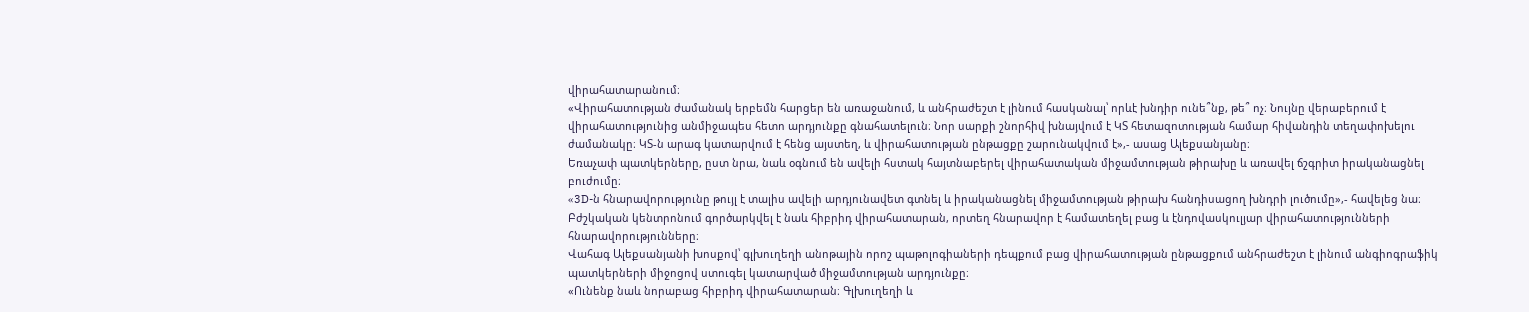վիրահատարանում։
«Վիրահատության ժամանակ երբեմն հարցեր են առաջանում, և անհրաժեշտ է լինում հասկանալ՝ որևէ խնդիր ունե՞նք, թե՞ ոչ։ Նույնը վերաբերում է վիրահատությունից անմիջապես հետո արդյունքը գնահատելուն։ Նոր սարքի շնորհիվ խնայվում է ԿՏ հետազոտության համար հիվանդին տեղափոխելու ժամանակը։ ԿՏ-ն արագ կատարվում է հենց այստեղ, և վիրահատության ընթացքը շարունակվում է»,- ասաց Ալեքսանյանը։
Եռաչափ պատկերները, ըստ նրա, նաև օգնում են ավելի հստակ հայտնաբերել վիրահատական միջամտության թիրախը և առավել ճշգրիտ իրականացնել բուժումը։
«3D-ն հնարավորությունը թույլ է տալիս ավելի արդյունավետ գտնել և իրականացնել միջամտության թիրախ հանդիսացող խնդրի լուծումը»,- հավելեց նա։
Բժշկական կենտրոնում գործարկվել է նաև հիբրիդ վիրահատարան, որտեղ հնարավոր է համատեղել բաց և էնդովասկուլյար վիրահատությունների հնարավորությունները։
Վահագ Ալեքսանյանի խոսքով՝ գլխուղեղի անոթային որոշ պաթոլոգիաների դեպքում բաց վիրահատության ընթացքում անհրաժեշտ է լինում անգիոգրաֆիկ պատկերների միջոցով ստուգել կատարված միջամտության արդյունքը։
«Ունենք նաև նորաբաց հիբրիդ վիրահատարան։ Գլխուղեղի և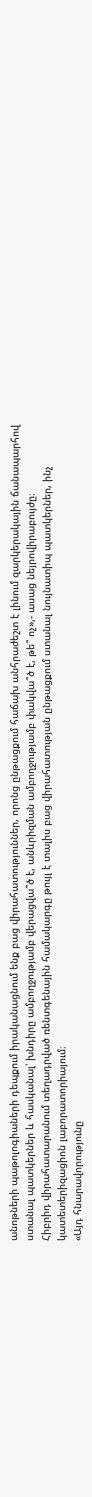անոթների պաթոլոգիաների դեպքում իրականացնում ենք բաց վիրահատություններ, որոնց ընթացքում հաճախ անհրաժեշտ է լինում զարկերակային ճանապարհով ստանալ պատկերներ և հասկանալ՝ խնդիրը ամբողջությամբ վերացվա՞ծ է, անևրիզման ամբողջությամբ փակվա՞ծ է, թե՞ ոչ»,- ասաց նեյրովիրաբույժը։
Հիբրիդ վիրահատարանում տեղադրված ռենտգենային համակարգը թույլ է տալիս բաց վիրահատության ընթացքում ստանալ նույնատիպ պատկերներ, ինչ կատետերիզացիոն լաբորատորիայում։
«Այդ հնարավորությունը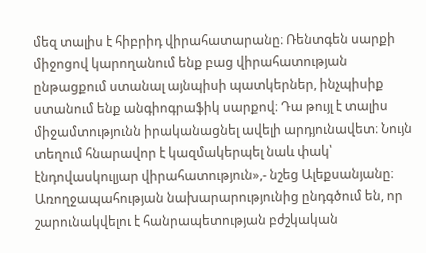մեզ տալիս է հիբրիդ վիրահատարանը։ Ռենտգեն սարքի միջոցով կարողանում ենք բաց վիրահատության ընթացքում ստանալ այնպիսի պատկերներ, ինչպիսիք ստանում ենք անգիոգրաֆիկ սարքով։ Դա թույլ է տալիս միջամտությունն իրականացնել ավելի արդյունավետ։ Նույն տեղում հնարավոր է կազմակերպել նաև փակ՝ էնդովասկուլյար վիրահատություն»,- նշեց Ալեքսանյանը։
Առողջապահության նախարարությունից ընդգծում են, որ շարունակվելու է հանրապետության բժշկական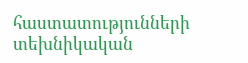հաստատությունների տեխնիկական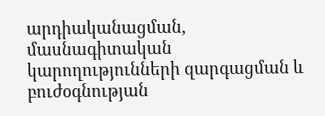արդիականացման, մասնագիտական կարողությունների զարգացման և բուժօգնության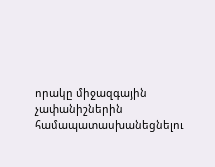որակը միջազգային չափանիշներին համապատասխանեցնելու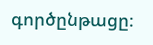գործընթացը։